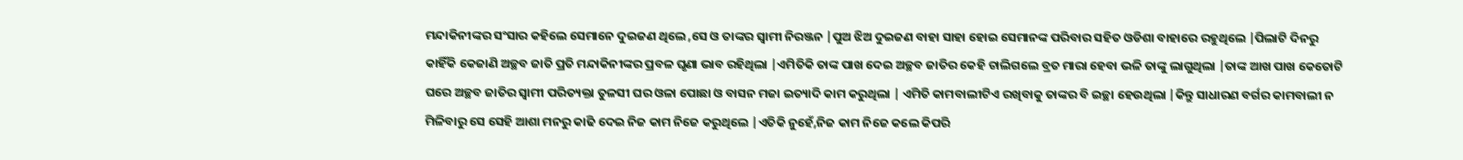ମନ୍ଦାକିନୀଙ୍କର ସଂସାର କହିଲେ ସେମାନେ ଦୁଇଜଣ ଥିଲେ ,ସେ ଓ ତାଙ୍କର ସ୍ୱାମୀ ନିରଞ୍ଜନ |ପୁଅ ଝିଅ ଦୁଇଜଣ ବାହା ସାହା ହୋଇ ସେମାନଙ୍କ ପରିବାର ସହିତ ଓଡିଶା ବାହାରେ ରହୁଥିଲେ |ପିଲାଟି ଦିନରୁ କାହିଁକି କେଜାଣି ଅଚ୍ଛବ ଜାତି ପ୍ରତି ମନ୍ଦାକିନୀଙ୍କର ପ୍ରବଳ ଘୃଣା ଭାବ ରହିଥିଲା |ଏମିତିକି ତାଙ୍କ ପାଖ ଦେଇ ଅଚ୍ଛବ ଜାତିର କେହି ଚାଲିଗଲେ ବ୍ରତ ମାରା ହେବା ଭଳି ତାଙ୍କୁ ଲାଗୁଥିଲା |ତାଙ୍କ ଆଖ ପାଖ କେତୋଟି ଘରେ ଅଚ୍ଛବ ଜାତିର ସ୍ୱାମୀ ପରିତ୍ୟକ୍ତା ତୁଳସୀ ଘର ଓଳା ପୋଛା ଓ ବାସନ ମଜା ଇତ୍ୟାଦି କାମ କରୁଥିଲା | ଏମିତି କାମବାଲୀଟିଏ ରଖିବାକୁ ତାଙ୍କର ବି ଇଚ୍ଛା ହେଉଥିଲା |କିନ୍ତୁ ସାଧାରଣ ବର୍ଗର କାମବାଲୀ ନ ମିଳିବାରୁ ସେ ସେହି ଆଶା ମନରୁ କାଢି ଦେଇ ନିଜ କାମ ନିଜେ କରୁଥିଲେ |ଏତିକି ନୁହେଁ,ନିଜ କାମ ନିଜେ କଲେ କିପରି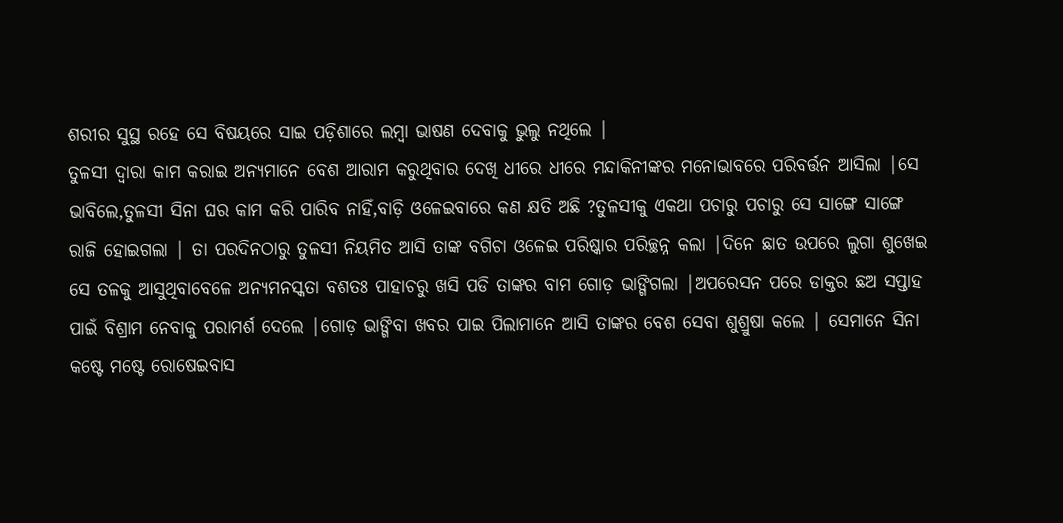ଶରୀର ସୁସ୍ଥ ରହେ ସେ ବିଷୟରେ ସାଇ ପଡ଼ିଶାରେ ଲମ୍ବା ଭାଷଣ ଦେବାକୁ ଭୁଲୁ ନଥିଲେ |
ତୁଳସୀ ଦ୍ୱାରା କାମ କରାଇ ଅନ୍ୟମାନେ ବେଶ ଆରାମ କରୁଥିବାର ଦେଖି ଧୀରେ ଧୀରେ ମନ୍ଦାକିନୀଙ୍କର ମନୋଭାବରେ ପରିବର୍ତ୍ତନ ଆସିଲା |ସେ ଭାବିଲେ,ତୁଳସୀ ସିନା ଘର କାମ କରି ପାରିବ ନାହିଁ,ବାଡ଼ି ଓଳେଇବାରେ କଣ କ୍ଷତି ଅଛି ?ତୁଳସୀକୁ ଏକଥା ପଚାରୁ ପଚାରୁ ସେ ସାଙ୍ଗେ ସାଙ୍ଗେ ରାଜି ହୋଇଗଲା | ତା ପରଦିନଠାରୁ ତୁଳସୀ ନିୟମିତ ଆସି ତାଙ୍କ ବଗିଚା ଓଳେଇ ପରିଷ୍କାର ପରିଚ୍ଛନ୍ନ କଲା |ଦିନେ ଛାତ ଉପରେ ଲୁଗା ଶୁଖେଇ ସେ ତଳକୁ ଆସୁଥିବାବେଳେ ଅନ୍ୟମନସ୍କତା ବଶତଃ ପାହାଚରୁ ଖସି ପଡି ତାଙ୍କର ବାମ ଗୋଡ଼ ଭାଙ୍ଗିଗଲା |ଅପରେସନ ପରେ ଡାକ୍ତର ଛଅ ସପ୍ତାହ ପାଇଁ ବିଶ୍ରାମ ନେବାକୁ ପରାମର୍ଶ ଦେଲେ |ଗୋଡ଼ ଭାଙ୍ଗିବା ଖବର ପାଇ ପିଲାମାନେ ଆସି ତାଙ୍କର ବେଶ ସେବା ଶୁଶ୍ରୁଷା କଲେ | ସେମାନେ ସିନା କଷ୍ଟେ ମଷ୍ଟେ ରୋଷେଇବାସ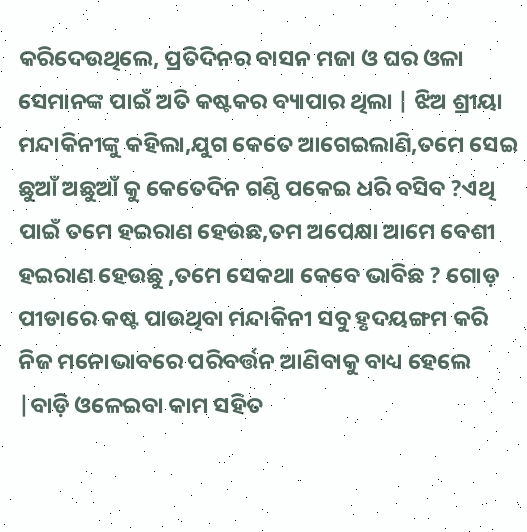କରିଦେଉଥିଲେ, ପ୍ରତିଦିନର ବାସନ ମଜା ଓ ଘର ଓଳା ସେମାନଙ୍କ ପାଇଁ ଅତି କଷ୍ଟକର ବ୍ୟାପାର ଥିଲା | ଝିଅ ଶ୍ରୀୟା ମନ୍ଦାକିନୀଙ୍କୁ କହିଲା,ଯୁଗ କେତେ ଆଗେଇଲାଣି,ତମେ ସେଇ ଛୁଆଁ ଅଛୁଆଁ କୁ କେତେଦିନ ଗଣ୍ଠି ପକେଇ ଧରି ବସିବ ?ଏଥି ପାଇଁ ତମେ ହଇରାଣ ହେଉଛ,ତମ ଅପେକ୍ଷା ଆମେ ବେଶୀ ହଇରାଣ ହେଉଛୁ ,ତମେ ସେକଥା କେବେ ଭାବିଛ ? ଗୋଡ଼ ପୀଡାରେ କଷ୍ଟ ପାଉଥିବା ମନ୍ଦାକିନୀ ସବୁ ହୃଦୟଙ୍ଗମ କରି ନିଜ ମନୋଭାବରେ ପରିବର୍ତ୍ତନ ଆଣିବାକୁ ବାଧ୍ୟ ହେଲେ |ବାଡ଼ି ଓଳେଇବା କାମ ସହିତ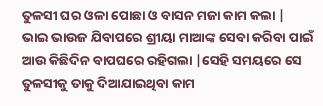ତୁଳସୀ ଘର ଓଳା ପୋଛା ଓ ବାସନ ମଜା କାମ କଲା |
ଭାଇ ଭାଉଜ ଯିବାପରେ ଶ୍ରୀୟା ମାଆଙ୍କ ସେବା କରିବା ପାଇଁ ଆଉ କିଛିଦିନ ବାପଘରେ ରହିଗଲା |ସେହି ସମୟରେ ସେ ତୁଳସୀକୁ ତାକୁ ଦିଆଯାଇଥିବା କାମ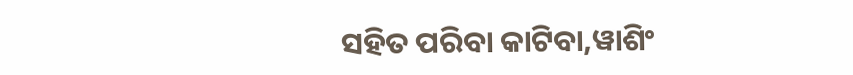ସହିତ ପରିବା କାଟିବା,ୱାଶିଂ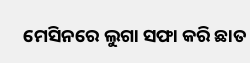ମେସିନରେ ଲୁଗା ସଫା କରି ଛାତ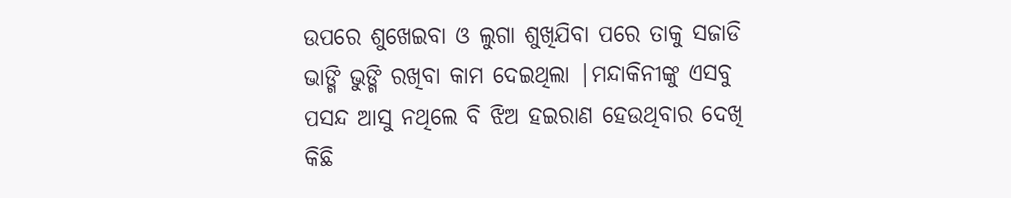ଉପରେ ଶୁଖେଇବା ଓ ଲୁଗା ଶୁଖିଯିବା ପରେ ତାକୁ ସଜାଡି ଭାଙ୍ଗି ଭୁଙ୍ଗି ରଖିବା କାମ ଦେଇଥିଲା |ମନ୍ଦାକିନୀଙ୍କୁ ଏସବୁ ପସନ୍ଦ ଆସୁ ନଥିଲେ ବି ଝିଅ ହଇରାଣ ହେଉଥିବାର ଦେଖି କିଛି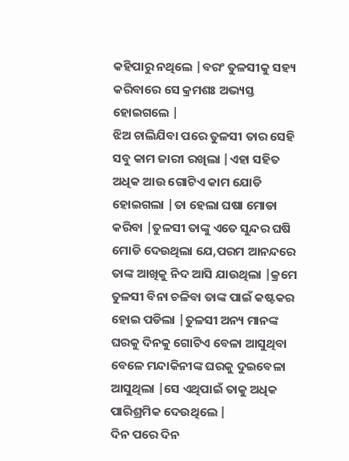କହିପାରୁ ନଥିଲେ |ବରଂ ତୁଳସୀକୁ ସହ୍ୟ କରିବାରେ ସେ କ୍ରମଶଃ ଅଭ୍ୟସ୍ତ ହୋଇଗଲେ |
ଝିଅ ଚାଲିଯିବା ପରେ ତୁଳସୀ ତାର ସେହି ସବୁ କାମ ଜାରୀ ରଖିଲା |ଏହା ସହିତ ଅଧିକ ଆଉ ଗୋଟିଏ କାମ ଯୋଡି ହୋଇଗଲା |ତା ହେଲା ଘଷା ମୋଡା କରିବା |ତୁଳସୀ ତାଙ୍କୁ ଏତେ ସୁନ୍ଦର ଘଷି ମୋଡି ଦେଉଥିଲା ଯେ,ପରମ ଆନନ୍ଦରେ ତାଙ୍କ ଆଖିକୁ ନିଦ ଆସି ଯାଉଥିଲା |କ୍ରମେ ତୁଳସୀ ବିନା ଚଳିବା ତାଙ୍କ ପାଇଁ କଷ୍ଟକର ହୋଇ ପଡିଲା |ତୁଳସୀ ଅନ୍ୟ ମାନଙ୍କ ଘରକୁ ଦିନକୁ ଗୋଟିଏ ବେଳା ଆସୁଥିବା ବେଳେ ମନ୍ଦାକିନୀଙ୍କ ଘରକୁ ଦୁଇବେଳା ଆସୁଥିଲା |ସେ ଏଥିପାଇଁ ତାକୁ ଅଧିକ ପାରିଶ୍ରମିକ ଦେଉଥିଲେ |
ଦିନ ପରେ ଦିନ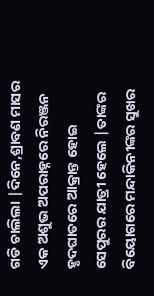ଗଡି ଚାଲିଲା |ଦିନେ,ଶ୍ରାବଣ ମାସର ଏକ ଅଶୁଭ ଅପରାହ୍ନରେ ନିରଞ୍ଜନ ହୃଦଘାତରେ ଆକ୍ରାନ୍ତ ହୋଇ ସେପୁରର ଯାତ୍ରୀ ହେଲେ |ତାଙ୍କର ବିୟୋଗରେ ମନ୍ଦାକିନୀଙ୍କର ସୁଖର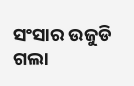ସଂସାର ଉଜୁଡି ଗଲା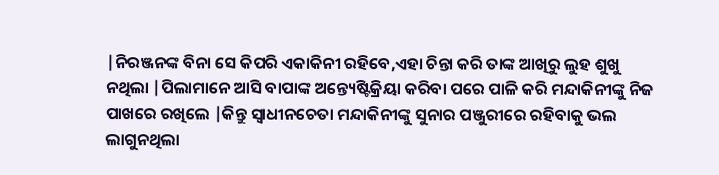|ନିରଞ୍ଜନଙ୍କ ବିନା ସେ କିପରି ଏକାକିନୀ ରହିବେ,ଏହା ଚିନ୍ତା କରି ତାଙ୍କ ଆଖିରୁ ଲୁହ ଶୁଖୁ ନଥିଲା |ପିଲାମାନେ ଆସି ବାପାଙ୍କ ଅନ୍ତ୍ୟେଷ୍ଟିକ୍ରିୟା କରିବା ପରେ ପାଳି କରି ମନ୍ଦାକିନୀଙ୍କୁ ନିଜ ପାଖରେ ରଖିଲେ |କିନ୍ତୁ ସ୍ୱାଧୀନଚେତା ମନ୍ଦାକିନୀଙ୍କୁ ସୁନାର ପଞ୍ଜୁରୀରେ ରହିବାକୁ ଭଲ ଲାଗୁନଥିଲା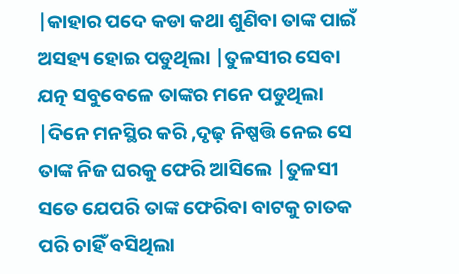|କାହାର ପଦେ କଡା କଥା ଶୁଣିବା ତାଙ୍କ ପାଇଁ ଅସହ୍ୟ ହୋଇ ପଡୁଥିଲା |ତୁଳସୀର ସେବା ଯତ୍ନ ସବୁବେଳେ ତାଙ୍କର ମନେ ପଡୁଥିଲା |ଦିନେ ମନସ୍ଥିର କରି ,ଦୃଢ଼ ନିଷ୍ପତ୍ତି ନେଇ ସେ ତାଙ୍କ ନିଜ ଘରକୁ ଫେରି ଆସିଲେ |ତୁଳସୀ ସତେ ଯେପରି ତାଙ୍କ ଫେରିବା ବାଟକୁ ଚାତକ ପରି ଚାହିଁ ବସିଥିଲା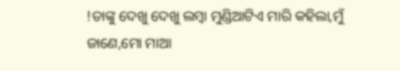!ତାଙ୍କୁ ଦେଖୁ ଦେଖୁ ଲମ୍ବା ମୁଣ୍ଡିଆଟିଏ ମାରି କହିଲା,ମୁଁ ଜାଣେ,ମୋ ମାଆ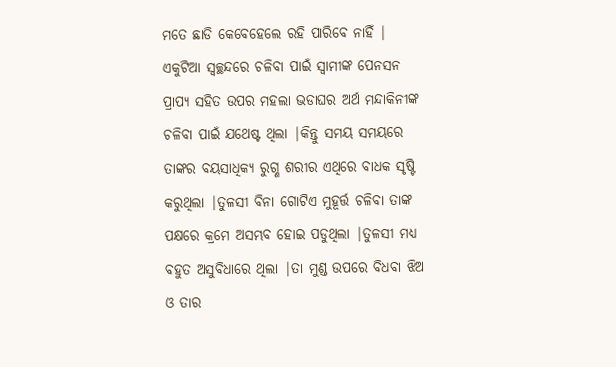ମତେ ଛାଡି କେବେହେଲେ ରହି ପାରିବେ ନାହିଁ |
ଏକୁଟିଆ ସ୍ଵଚ୍ଛନ୍ଦରେ ଚଳିବା ପାଇଁ ସ୍ୱାମୀଙ୍କ ପେନସନ ପ୍ରାପ୍ୟ ସହିତ ଉପର ମହଲା ଭଡାଘର ଅର୍ଥ ମନ୍ଦାକିନୀଙ୍କ ଚଳିବା ପାଇଁ ଯଥେଷ୍ଟ ଥିଲା |କିନ୍ତୁ ସମୟ ସମୟରେ ତାଙ୍କର ବୟସାଧିକ୍ୟ ରୁଗ୍ଣ ଶରୀର ଏଥିରେ ବାଧକ ସୃଷ୍ଟି କରୁଥିଲା |ତୁଳସୀ ବିନା ଗୋଟିଏ ମୁହୂର୍ତ୍ତ ଚଳିବା ତାଙ୍କ ପକ୍ଷରେ କ୍ରମେ ଅସମ୍ଭବ ହୋଇ ପଡୁଥିଲା |ତୁଳସୀ ମଧ୍ୟ ବହୁତ ଅସୁବିଧାରେ ଥିଲା |ତା ମୁଣ୍ଡ ଉପରେ ବିଧବା ଝିଅ ଓ ତାର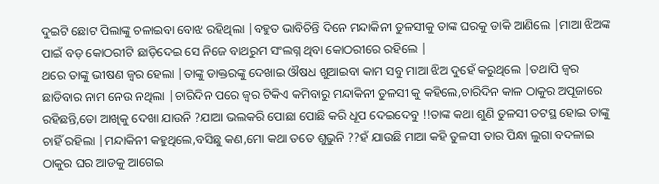ଦୁଇଟି ଛୋଟ ପିଲାଙ୍କୁ ଚଳାଇବା ବୋଝ ରହିଥିଲା |ବହୁତ ଭାବିଚିନ୍ତି ଦିନେ ମନ୍ଦାକିନୀ ତୁଳସୀକୁ ତାଙ୍କ ଘରକୁ ଡାକି ଆଣିଲେ |ମାଆ ଝିଅଙ୍କ ପାଇଁ ବଡ଼ କୋଠରୀଟି ଛାଡ଼ିଦେଇ ସେ ନିଜେ ବାଥରୁମ ସଂଲଗ୍ନ ଥିବା କୋଠରୀରେ ରହିଲେ |
ଥରେ ତାଙ୍କୁ ଭୀଷଣ ଜ୍ୱର ହେଲା |ତାଙ୍କୁ ଡାକ୍ତରଙ୍କୁ ଦେଖାଇ ଔଷଧ ଖୁଆଇବା କାମ ସବୁ ମାଆ ଝିଅ ଦୁହେଁ କରୁଥିଲେ |ତଥାପି ଜ୍ୱର ଛାଡିବାର ନାମ ନେଉ ନଥିଲା |ଚାରିଦିନ ପରେ ଜ୍ୱର ଟିକିଏ କମିବାରୁ ମନ୍ଦାକିନୀ ତୁଳସୀ କୁ କହିଲେ,ଚାରିଦିନ କାଳ ଠାକୁର ଅପୂଜାରେ ରହିଛନ୍ତି,ତୋ ଆଖିକୁ ଦେଖା ଯାଉନି ?ଯାଆ ଭଲକରି ପୋଛା ପୋଛି କରି ଧୂପ ଦେଇଦେବୁ !!ତାଙ୍କ କଥା ଶୁଣି ତୁଳସୀ ତଟସ୍ଥ ହୋଇ ତାଙ୍କୁ ଚାହିଁ ରହିଲା |ମନ୍ଦାକିନୀ କହୁଥିଲେ,ବସିଛୁ କଣ,ମୋ କଥା ତତେ ଶୁଭୁନି ??ହଁ ଯାଉଛି ମାଆ କହି ତୁଳସୀ ତାର ପିନ୍ଧା ଲୁଗା ବଦଳାଇ ଠାକୁର ଘର ଆଡକୁ ଆଗେଇ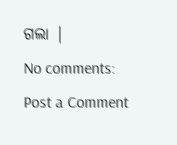ଗଲା |
No comments:
Post a Comment